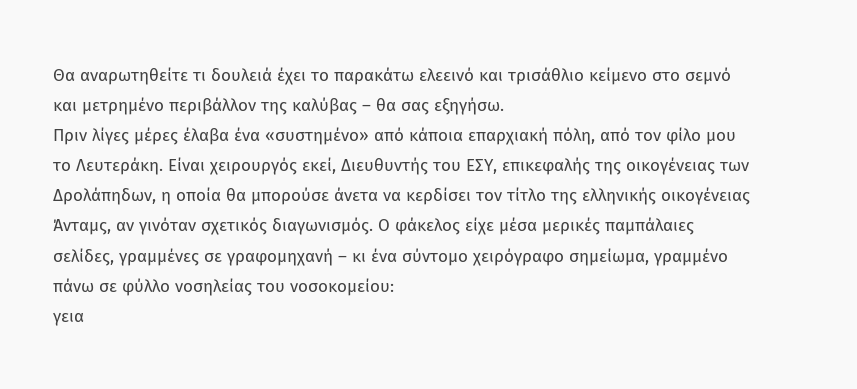Θα αναρωτηθείτε τι δουλειά έχει το παρακάτω ελεεινό και τρισάθλιο κείμενο στο σεμνό και μετρημένο περιβάλλον της καλύβας – θα σας εξηγήσω.
Πριν λίγες μέρες έλαβα ένα «συστημένο» από κάποια επαρχιακή πόλη, από τον φίλο μου το Λευτεράκη. Είναι χειρουργός εκεί, Διευθυντής του ΕΣΥ, επικεφαλής της οικογένειας των Δρολάπηδων, η οποία θα μπορούσε άνετα να κερδίσει τον τίτλο της ελληνικής οικογένειας Άνταμς, αν γινόταν σχετικός διαγωνισμός. Ο φάκελος είχε μέσα μερικές παμπάλαιες σελίδες, γραμμένες σε γραφομηχανή – κι ένα σύντομο χειρόγραφο σημείωμα, γραμμένο πάνω σε φύλλο νοσηλείας του νοσοκομείου:
γεια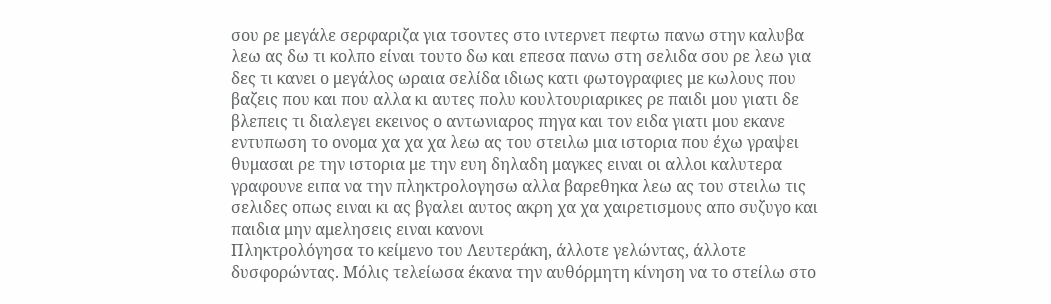σου ρε μεγάλε σερφαριζα για τσοντες στο ιντερνετ πεφτω πανω στην καλυβα λεω ας δω τι κολπο είναι τουτο δω και επεσα πανω στη σελιδα σου ρε λεω για δες τι κανει ο μεγάλος ωραια σελίδα ιδιως κατι φωτογραφιες με κωλους που βαζεις που και που αλλα κι αυτες πολυ κουλτουριαρικες ρε παιδι μου γιατι δε βλεπεις τι διαλεγει εκεινος ο αντωνιαρος πηγα και τον ειδα γιατι μου εκανε εντυπωση το ονομα χα χα χα λεω ας του στειλω μια ιστορια που έχω γραψει θυμασαι ρε την ιστορια με την ευη δηλαδη μαγκες ειναι οι αλλοι καλυτερα γραφουνε ειπα να την πληκτρολογησω αλλα βαρεθηκα λεω ας του στειλω τις σελιδες οπως ειναι κι ας βγαλει αυτος ακρη χα χα χαιρετισμους απο συζυγο και παιδια μην αμελησεις ειναι κανονι
Πληκτρολόγησα το κείμενο του Λευτεράκη, άλλοτε γελώντας, άλλοτε δυσφορώντας. Μόλις τελείωσα έκανα την αυθόρμητη κίνηση να το στείλω στο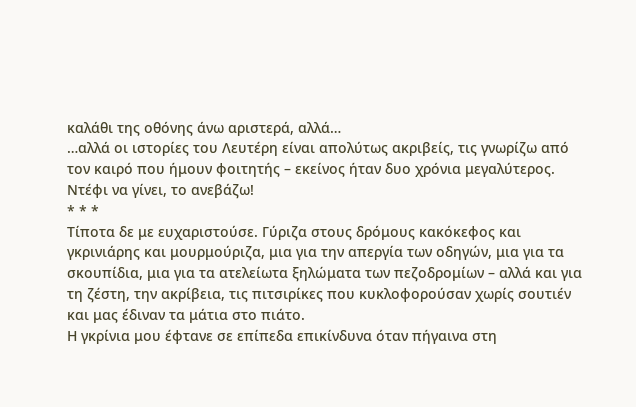καλάθι της οθόνης άνω αριστερά, αλλά…
…αλλά οι ιστορίες του Λευτέρη είναι απολύτως ακριβείς, τις γνωρίζω από τον καιρό που ήμουν φοιτητής – εκείνος ήταν δυο χρόνια μεγαλύτερος. Ντέφι να γίνει, το ανεβάζω!
* * *
Τίποτα δε με ευχαριστούσε. Γύριζα στους δρόμους κακόκεφος και γκρινιάρης και μουρμούριζα, μια για την απεργία των οδηγών, μια για τα σκουπίδια, μια για τα ατελείωτα ξηλώματα των πεζοδρομίων – αλλά και για τη ζέστη, την ακρίβεια, τις πιτσιρίκες που κυκλοφορούσαν χωρίς σουτιέν και μας έδιναν τα μάτια στο πιάτο.
Η γκρίνια μου έφτανε σε επίπεδα επικίνδυνα όταν πήγαινα στη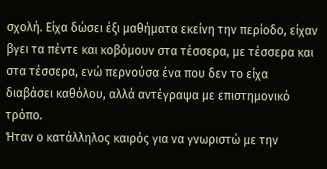σχολή. Είχα δώσει έξι μαθήματα εκείνη την περίοδο, είχαν βγει τα πέντε και κοβόμουν στα τέσσερα, με τέσσερα και στα τέσσερα, ενώ περνούσα ένα που δεν το είχα διαβάσει καθόλου, αλλά αντέγραψα με επιστημονικό τρόπο.
Ήταν ο κατάλληλος καιρός για να γνωριστώ με την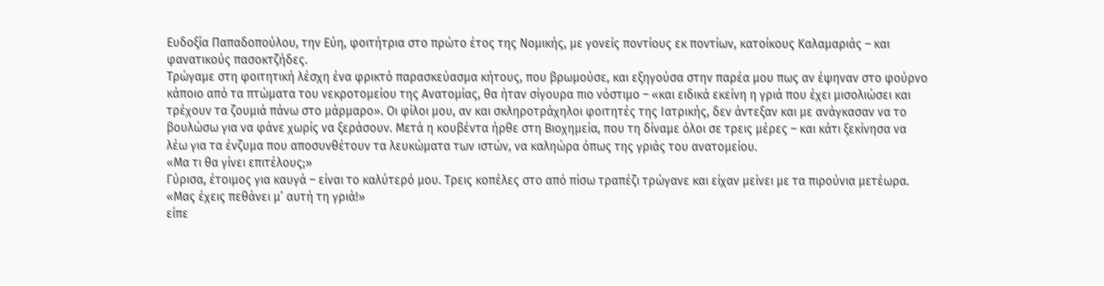Ευδοξία Παπαδοπούλου, την Εύη, φοιτήτρια στο πρώτο έτος της Νομικής, με γονείς ποντίους εκ ποντίων, κατοίκους Καλαμαριάς – και φανατικούς πασοκτζήδες.
Τρώγαμε στη φοιτητική λέσχη ένα φρικτό παρασκεύασμα κήτους, που βρωμούσε, και εξηγούσα στην παρέα μου πως αν έψηναν στο φούρνο κάποιο από τα πτώματα του νεκροτομείου της Ανατομίας, θα ήταν σίγουρα πιο νόστιμο – «και ειδικά εκείνη η γριά που έχει μισολιώσει και τρέχουν τα ζουμιά πάνω στο μάρμαρο». Οι φίλοι μου, αν και σκληροτράχηλοι φοιτητές της Ιατρικής, δεν άντεξαν και με ανάγκασαν να το βουλώσω για να φάνε χωρίς να ξεράσουν. Μετά η κουβέντα ήρθε στη Βιοχημεία, που τη δίναμε όλοι σε τρεις μέρες – και κάτι ξεκίνησα να λέω για τα ένζυμα που αποσυνθέτουν τα λευκώματα των ιστών, να καληώρα όπως της γριάς του ανατομείου.
«Μα τι θα γίνει επιτέλους;»
Γύρισα, έτοιμος για καυγά – είναι το καλύτερό μου. Τρεις κοπέλες στο από πίσω τραπέζι τρώγανε και είχαν μείνει με τα πιρούνια μετέωρα.
«Μας έχεις πεθάνει μ’ αυτή τη γριά!»
είπε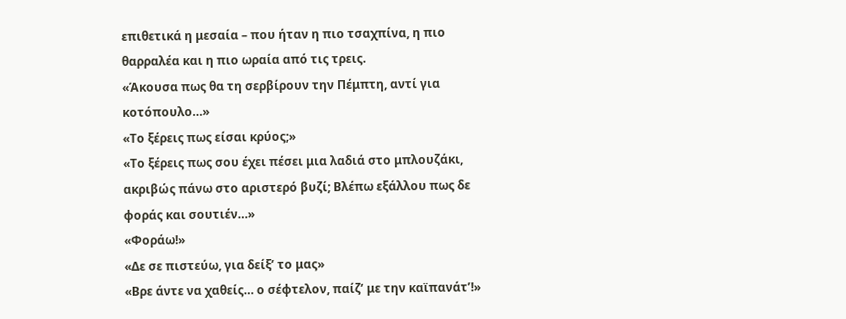επιθετικά η μεσαία – που ήταν η πιο τσαχπίνα, η πιο θαρραλέα και η πιο ωραία από τις τρεις.
«Άκουσα πως θα τη σερβίρουν την Πέμπτη, αντί για κοτόπουλο…»
«Το ξέρεις πως είσαι κρύος;»
«Το ξέρεις πως σου έχει πέσει μια λαδιά στο μπλουζάκι, ακριβώς πάνω στο αριστερό βυζί; Βλέπω εξάλλου πως δε φοράς και σουτιέν…»
«Φοράω!»
«Δε σε πιστεύω, για δείξ’ το μας»
«Βρε άντε να χαθείς… ο σέφτελον, παίζ’ με την καϊπανάτ’!»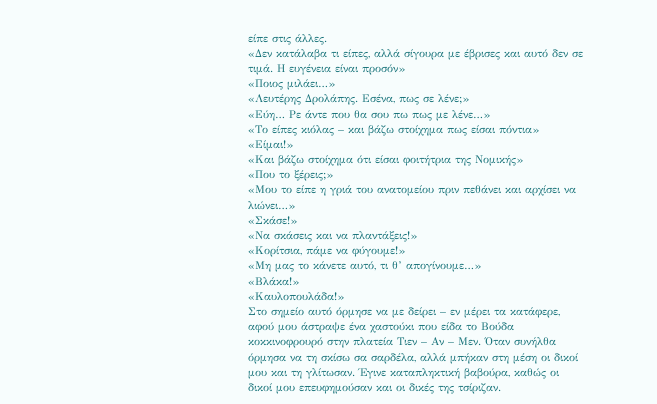είπε στις άλλες.
«Δεν κατάλαβα τι είπες, αλλά σίγουρα με έβρισες και αυτό δεν σε τιμά. Η ευγένεια είναι προσόν»
«Ποιος μιλάει…»
«Λευτέρης Δρολάπης. Εσένα, πως σε λένε;»
«Εύη… Ρε άντε που θα σου πω πως με λένε…»
«Το είπες κιόλας – και βάζω στοίχημα πως είσαι πόντια»
«Είμαι!»
«Και βάζω στοίχημα ότι είσαι φοιτήτρια της Νομικής»
«Που το ξέρεις;»
«Μου το είπε η γριά του ανατομείου πριν πεθάνει και αρχίσει να λιώνει…»
«Σκάσε!»
«Να σκάσεις και να πλαντάξεις!»
«Κορίτσια, πάμε να φύγουμε!»
«Μη μας το κάνετε αυτό, τι θ’ απογίνουμε…»
«Βλάκα!»
«Καυλοπουλάδα!»
Στο σημείο αυτό όρμησε να με δείρει – εν μέρει τα κατάφερε, αφού μου άστραψε ένα χαστούκι που είδα το Βούδα κοκκινοφρουρό στην πλατεία Τιεν – Αν – Μεν. Όταν συνήλθα όρμησα να τη σκίσω σα σαρδέλα, αλλά μπήκαν στη μέση οι δικοί μου και τη γλίτωσαν. Έγινε καταπληκτική βαβούρα, καθώς οι δικοί μου επευφημούσαν και οι δικές της τσίριζαν.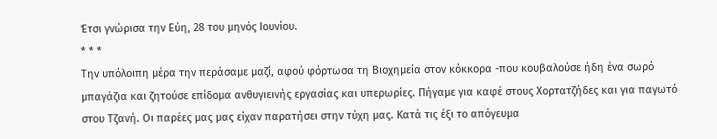Έτσι γνώρισα την Εύη, 28 του μηνός Ιουνίου.
* * *
Την υπόλοιπη μέρα την περάσαμε μαζί, αφού φόρτωσα τη Βιοχημεία στον κόκκορα -που κουβαλούσε ήδη ένα σωρό μπαγάζια και ζητούσε επίδομα ανθυγιεινής εργασίας και υπερωρίες. Πήγαμε για καφέ στους Χορτατζήδες και για παγωτό στου Τζανή. Οι παρέες μας μας είχαν παρατήσει στην τύχη μας. Κατά τις έξι το απόγευμα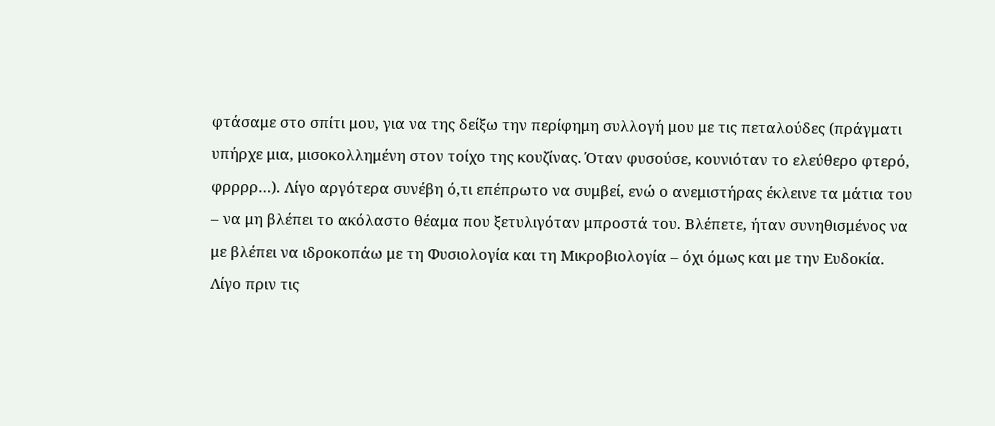φτάσαμε στο σπίτι μου, για να της δείξω την περίφημη συλλογή μου με τις πεταλούδες (πράγματι υπήρχε μια, μισοκολλημένη στον τοίχο της κουζίνας. Όταν φυσούσε, κουνιόταν το ελεύθερο φτερό, φρρρρ…). Λίγο αργότερα συνέβη ό,τι επέπρωτο να συμβεί, ενώ ο ανεμιστήρας έκλεινε τα μάτια του – να μη βλέπει το ακόλαστο θέαμα που ξετυλιγόταν μπροστά του. Βλέπετε, ήταν συνηθισμένος να με βλέπει να ιδροκοπάω με τη Φυσιολογία και τη Μικροβιολογία – όχι όμως και με την Ευδοκία.
Λίγο πριν τις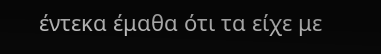έντεκα έμαθα ότι τα είχε με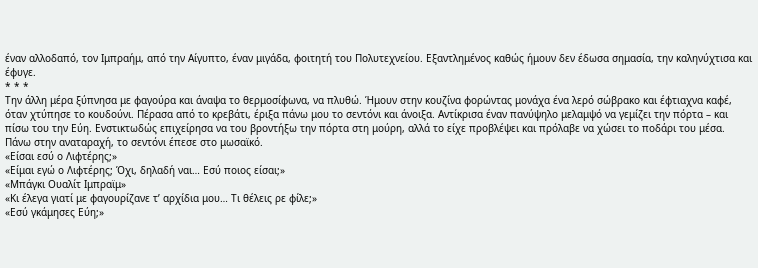έναν αλλοδαπό, τον Ιμπραήμ, από την Αίγυπτο, έναν μιγάδα, φοιτητή του Πολυτεχνείου. Εξαντλημένος καθώς ήμουν δεν έδωσα σημασία, την καληνύχτισα και έφυγε.
* * *
Την άλλη μέρα ξύπνησα με φαγούρα και άναψα το θερμοσίφωνα, να πλυθώ. Ήμουν στην κουζίνα φορώντας μονάχα ένα λερό σώβρακο και έφτιαχνα καφέ, όταν χτύπησε το κουδούνι. Πέρασα από το κρεβάτι, έριξα πάνω μου το σεντόνι και άνοιξα. Αντίκρισα έναν πανύψηλο μελαμψό να γεμίζει την πόρτα – και πίσω του την Εύη. Ενστικτωδώς επιχείρησα να του βροντήξω την πόρτα στη μούρη, αλλά το είχε προβλέψει και πρόλαβε να χώσει το ποδάρι του μέσα. Πάνω στην αναταραχή, το σεντόνι έπεσε στο μωσαϊκό.
«Είσαι εσύ ο Λιφτέρης;»
«Είμαι εγώ ο Λιφτέρης; Όχι, δηλαδή ναι… Εσύ ποιος είσαι;»
«Μπάγκι Ουαλίτ Ιμπραϊμ»
«Κι έλεγα γιατί με φαγουρίζανε τ’ αρχίδια μου… Τι θέλεις ρε φίλε;»
«Εσύ γκάμησες Εύη;»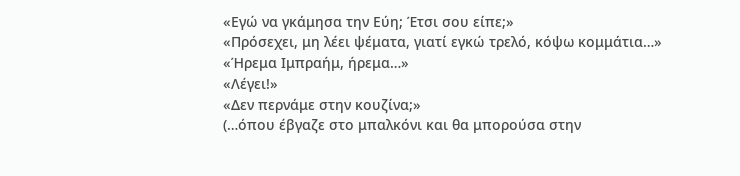«Εγώ να γκάμησα την Εύη; Έτσι σου είπε;»
«Πρόσεχει, μη λέει ψέματα, γιατί εγκώ τρελό, κόψω κομμάτια…»
«Ήρεμα Ιμπραήμ, ήρεμα…»
«Λέγει!»
«Δεν περνάμε στην κουζίνα;»
(…όπου έβγαζε στο μπαλκόνι και θα μπορούσα στην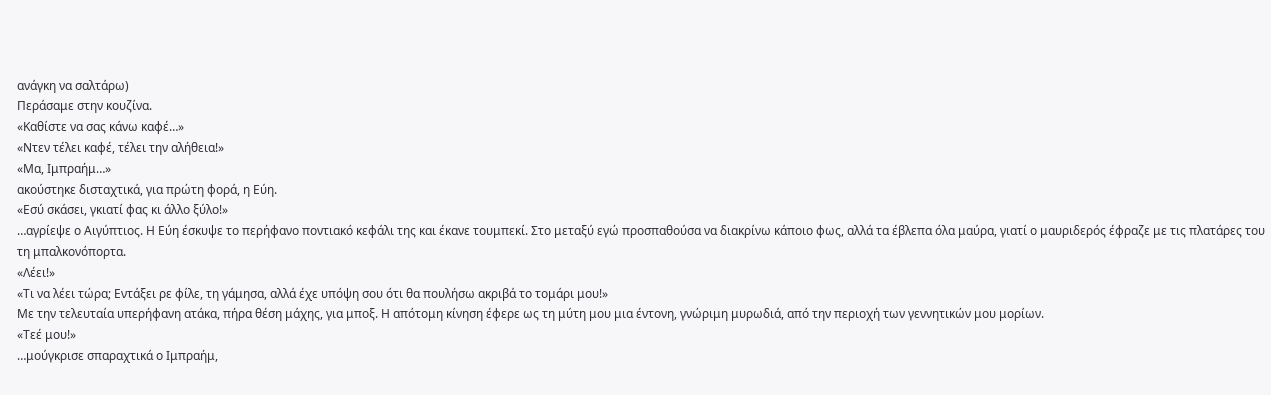ανάγκη να σαλτάρω)
Περάσαμε στην κουζίνα.
«Καθίστε να σας κάνω καφέ…»
«Ντεν τέλει καφέ, τέλει την αλήθεια!»
«Μα, Ιμπραήμ…»
ακούστηκε δισταχτικά, για πρώτη φορά, η Εύη.
«Εσύ σκάσει, γκιατί φας κι άλλο ξύλο!»
…αγρίεψε ο Αιγύπτιος. Η Εύη έσκυψε το περήφανο ποντιακό κεφάλι της και έκανε τουμπεκί. Στο μεταξύ εγώ προσπαθούσα να διακρίνω κάποιο φως, αλλά τα έβλεπα όλα μαύρα, γιατί ο μαυριδερός έφραζε με τις πλατάρες του τη μπαλκονόπορτα.
«Λέει!»
«Τι να λέει τώρα; Εντάξει ρε φίλε, τη γάμησα, αλλά έχε υπόψη σου ότι θα πουλήσω ακριβά το τομάρι μου!»
Με την τελευταία υπερήφανη ατάκα, πήρα θέση μάχης, για μποξ. Η απότομη κίνηση έφερε ως τη μύτη μου μια έντονη, γνώριμη μυρωδιά, από την περιοχή των γεννητικών μου μορίων.
«Τεέ μου!»
…μούγκρισε σπαραχτικά ο Ιμπραήμ,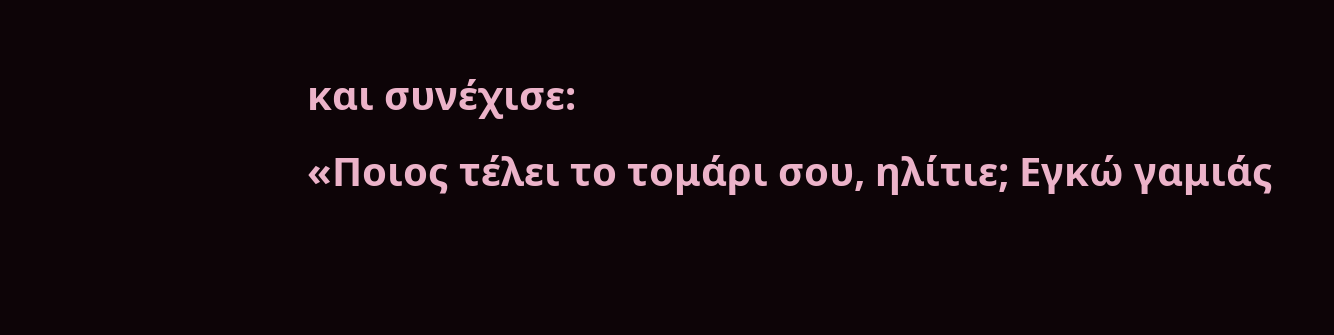και συνέχισε:
«Ποιος τέλει το τομάρι σου, ηλίτιε; Εγκώ γαμιάς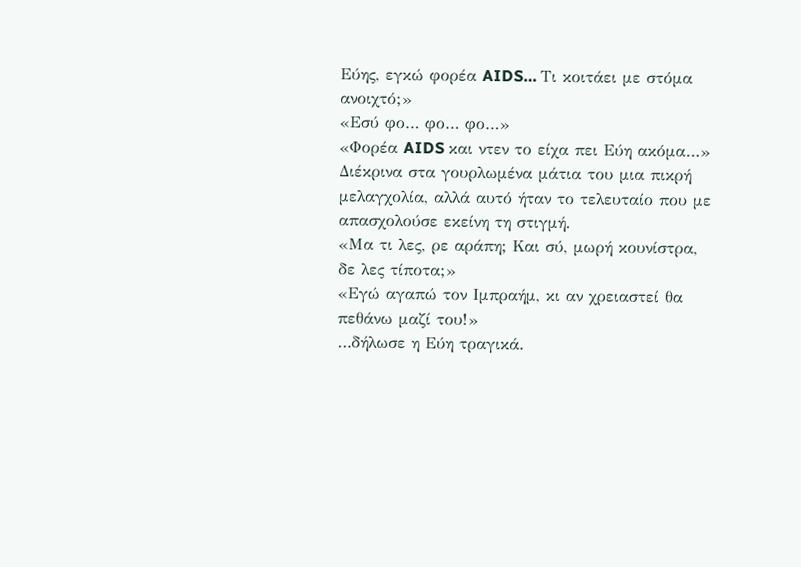Εύης, εγκώ φορέα AIDS… Τι κοιτάει με στόμα ανοιχτό;»
«Εσύ φο… φο… φο…»
«Φορέα AIDS και ντεν το είχα πει Εύη ακόμα…»
Διέκρινα στα γουρλωμένα μάτια του μια πικρή μελαγχολία, αλλά αυτό ήταν το τελευταίο που με απασχολούσε εκείνη τη στιγμή.
«Μα τι λες, ρε αράπη; Και σύ, μωρή κουνίστρα, δε λες τίποτα;»
«Εγώ αγαπώ τον Ιμπραήμ, κι αν χρειαστεί θα πεθάνω μαζί του!»
…δήλωσε η Εύη τραγικά.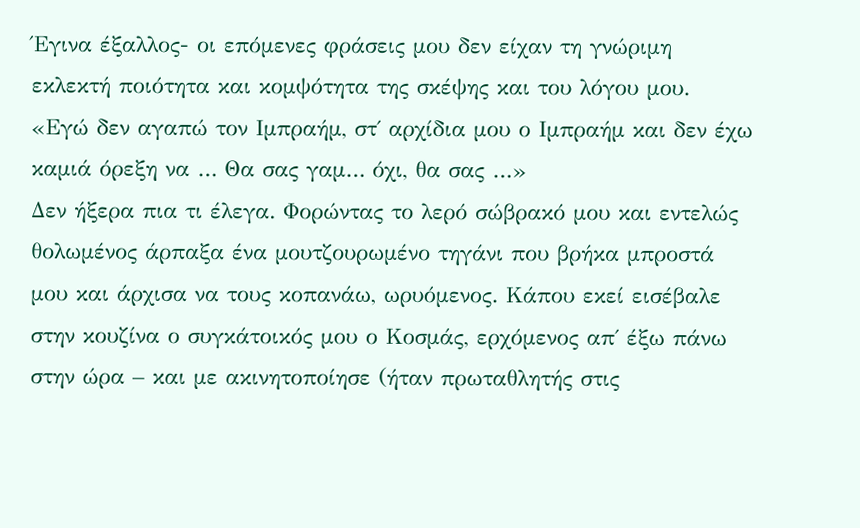Έγινα έξαλλος- οι επόμενες φράσεις μου δεν είχαν τη γνώριμη εκλεκτή ποιότητα και κομψότητα της σκέψης και του λόγου μου.
«Εγώ δεν αγαπώ τον Ιμπραήμ, στ΄ αρχίδια μου ο Ιμπραήμ και δεν έχω καμιά όρεξη να … Θα σας γαμ… όχι, θα σας …»
Δεν ήξερα πια τι έλεγα. Φορώντας το λερό σώβρακό μου και εντελώς θολωμένος άρπαξα ένα μουτζουρωμένο τηγάνι που βρήκα μπροστά μου και άρχισα να τους κοπανάω, ωρυόμενος. Κάπου εκεί εισέβαλε στην κουζίνα ο συγκάτοικός μου ο Κοσμάς, ερχόμενος απ΄ έξω πάνω στην ώρα – και με ακινητοποίησε (ήταν πρωταθλητής στις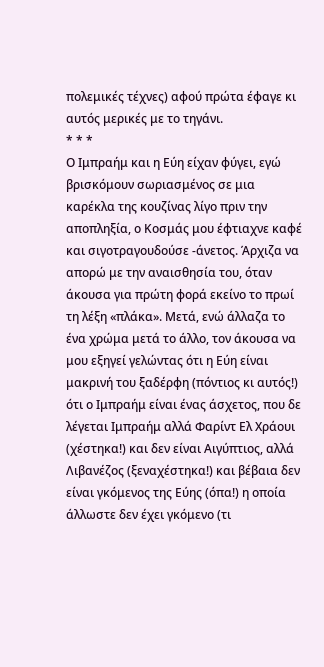πολεμικές τέχνες) αφού πρώτα έφαγε κι αυτός μερικές με το τηγάνι.
* * *
Ο Ιμπραήμ και η Εύη είχαν φύγει, εγώ βρισκόμουν σωριασμένος σε μια καρέκλα της κουζίνας λίγο πριν την αποπληξία, ο Κοσμάς μου έφτιαχνε καφέ και σιγοτραγουδούσε -άνετος. Άρχιζα να απορώ με την αναισθησία του, όταν άκουσα για πρώτη φορά εκείνο το πρωί τη λέξη «πλάκα». Μετά, ενώ άλλαζα το ένα χρώμα μετά το άλλο, τον άκουσα να μου εξηγεί γελώντας ότι η Εύη είναι μακρινή του ξαδέρφη (πόντιος κι αυτός!) ότι ο Ιμπραήμ είναι ένας άσχετος, που δε λέγεται Ιμπραήμ αλλά Φαρίντ Ελ Χράουι (χέστηκα!) και δεν είναι Αιγύπτιος, αλλά Λιβανέζος (ξεναχέστηκα!) και βέβαια δεν είναι γκόμενος της Εύης (όπα!) η οποία άλλωστε δεν έχει γκόμενο (τι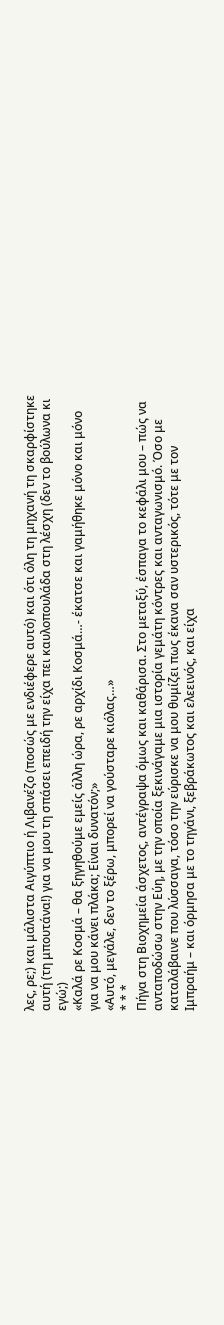λες, ρε;) και μάλιστα Αιγύπτιο ή Λιβανέζο (ποσώς με ενδιέφερε αυτό) και ότι όλη τη μηχανή τη σκαρφίστηκε αυτή (τη μπουτάνα!) για να μου τη σπάσει επειδή την είχα πει καυλοπουλάδα στη λέσχη (δεν το βούλωνα κι εγώ;)
«Καλά ρε Κοσμά – θα ξηγηθούμε εμείς άλλη ώρα, ρε αρχίδι Κοσμά…- έκατσε και γαμήθηκε μόνο και μόνο για να μου κάνει πλάκα; Είναι δυνατόν;»
«Αυτό, μεγάλε, δεν το ξέρω, μπορεί να γούσταρε κιόλας…»
* * *
Πήγα στη Βιοχημεία άσχετος, αντέγραψα όμως και καθάρισα. Στο μεταξύ, έσπαγα το κεφάλι μου – πώς να ανταποδώσω στην Εύη, με την οποία ξεκινάγαμε μια ιστορία γεμάτη κόντρες και ανταγωνισμό. Όσο με καταλάβαινε που λύσσαγα, τόσο την εύρισκε να μου θυμίζει πως έκανα σαν υστερικός, τότε με τον Ιμπραήμ – και όρμησα με το τηγάνι, ξεβράκωτος και ελεεινός, και είχα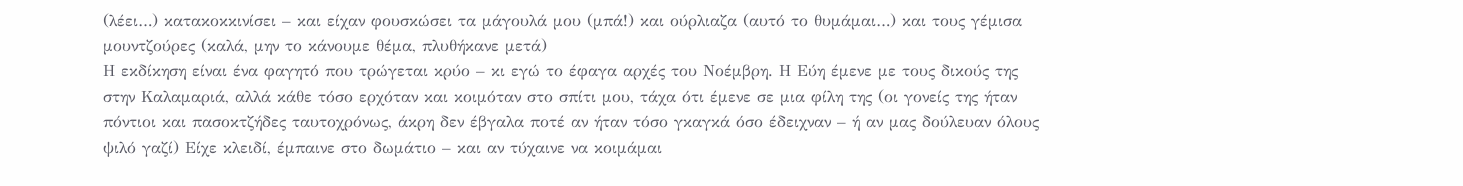(λέει…) κατακοκκινίσει – και είχαν φουσκώσει τα μάγουλά μου (μπά!) και ούρλιαζα (αυτό το θυμάμαι…) και τους γέμισα μουντζούρες (καλά, μην το κάνουμε θέμα, πλυθήκανε μετά)
Η εκδίκηση είναι ένα φαγητό που τρώγεται κρύο – κι εγώ το έφαγα αρχές του Νοέμβρη. Η Εύη έμενε με τους δικούς της στην Καλαμαριά, αλλά κάθε τόσο ερχόταν και κοιμόταν στο σπίτι μου, τάχα ότι έμενε σε μια φίλη της (οι γονείς της ήταν πόντιοι και πασοκτζήδες ταυτοχρόνως, άκρη δεν έβγαλα ποτέ αν ήταν τόσο γκαγκά όσο έδειχναν – ή αν μας δούλευαν όλους ψιλό γαζί) Είχε κλειδί, έμπαινε στο δωμάτιο – και αν τύχαινε να κοιμάμαι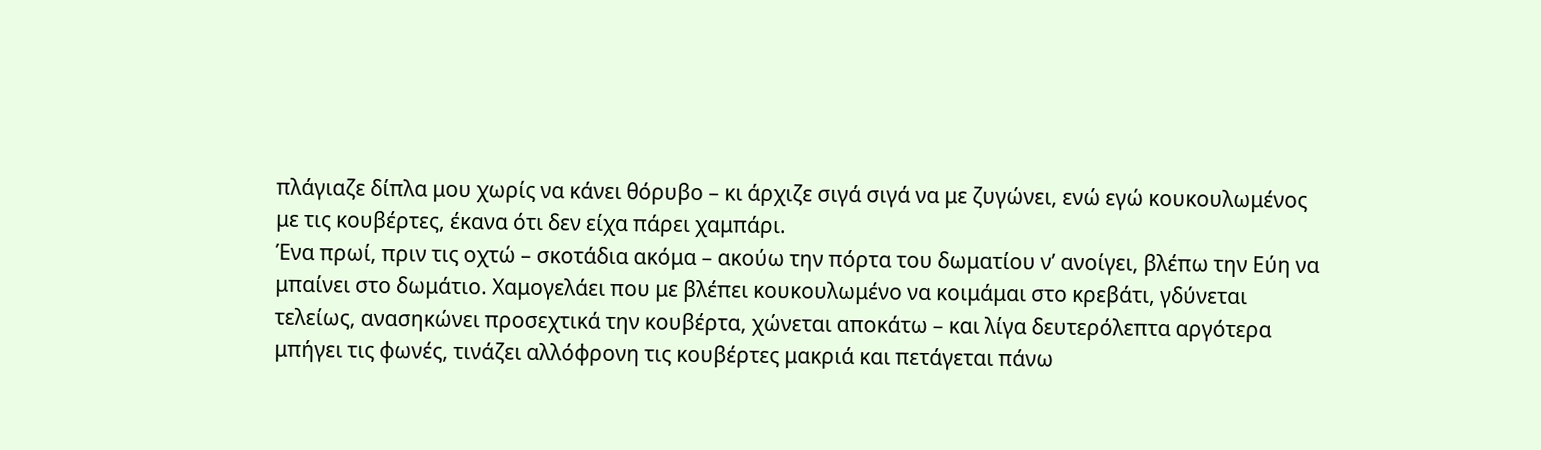πλάγιαζε δίπλα μου χωρίς να κάνει θόρυβο – κι άρχιζε σιγά σιγά να με ζυγώνει, ενώ εγώ κουκουλωμένος με τις κουβέρτες, έκανα ότι δεν είχα πάρει χαμπάρι.
Ένα πρωί, πριν τις οχτώ – σκοτάδια ακόμα – ακούω την πόρτα του δωματίου ν’ ανοίγει, βλέπω την Εύη να μπαίνει στο δωμάτιο. Χαμογελάει που με βλέπει κουκουλωμένο να κοιμάμαι στο κρεβάτι, γδύνεται τελείως, ανασηκώνει προσεχτικά την κουβέρτα, χώνεται αποκάτω – και λίγα δευτερόλεπτα αργότερα μπήγει τις φωνές, τινάζει αλλόφρονη τις κουβέρτες μακριά και πετάγεται πάνω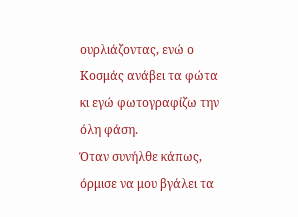ουρλιάζοντας, ενώ ο Κοσμάς ανάβει τα φώτα κι εγώ φωτογραφίζω την όλη φάση.
Όταν συνήλθε κάπως, όρμισε να μου βγάλει τα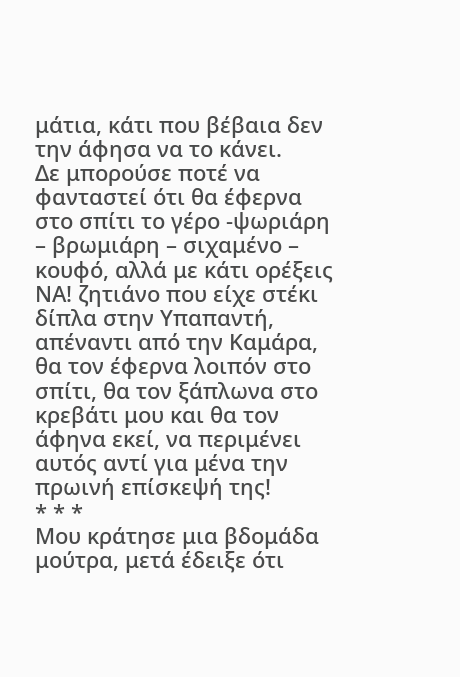μάτια, κάτι που βέβαια δεν την άφησα να το κάνει.
Δε μπορούσε ποτέ να φανταστεί ότι θα έφερνα στο σπίτι το γέρο -ψωριάρη – βρωμιάρη – σιχαμένο – κουφό, αλλά με κάτι ορέξεις ΝΑ! ζητιάνο που είχε στέκι δίπλα στην Υπαπαντή, απέναντι από την Καμάρα, θα τον έφερνα λοιπόν στο σπίτι, θα τον ξάπλωνα στο κρεβάτι μου και θα τον άφηνα εκεί, να περιμένει αυτός αντί για μένα την πρωινή επίσκεψή της!
* * *
Μου κράτησε μια βδομάδα μούτρα, μετά έδειξε ότι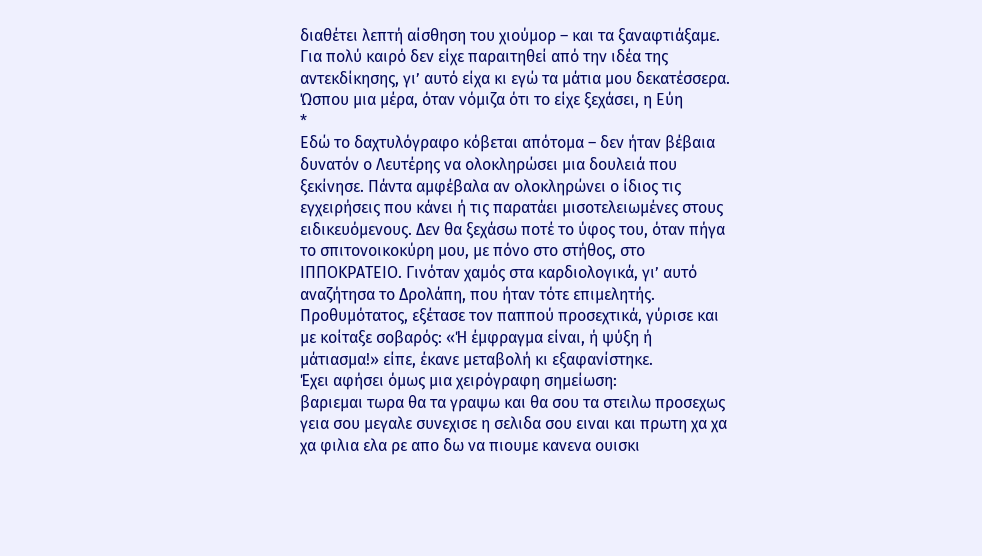διαθέτει λεπτή αίσθηση του χιούμορ – και τα ξαναφτιάξαμε. Για πολύ καιρό δεν είχε παραιτηθεί από την ιδέα της αντεκδίκησης, γι’ αυτό είχα κι εγώ τα μάτια μου δεκατέσσερα.
Ώσπου μια μέρα, όταν νόμιζα ότι το είχε ξεχάσει, η Εύη
*
Εδώ το δαχτυλόγραφο κόβεται απότομα – δεν ήταν βέβαια δυνατόν ο Λευτέρης να ολοκληρώσει μια δουλειά που ξεκίνησε. Πάντα αμφέβαλα αν ολοκληρώνει ο ίδιος τις εγχειρήσεις που κάνει ή τις παρατάει μισοτελειωμένες στους ειδικευόμενους. Δεν θα ξεχάσω ποτέ το ύφος του, όταν πήγα το σπιτονοικοκύρη μου, με πόνο στο στήθος, στο ΙΠΠΟΚΡΑΤΕΙΟ. Γινόταν χαμός στα καρδιολογικά, γι’ αυτό αναζήτησα το Δρολάπη, που ήταν τότε επιμελητής. Προθυμότατος, εξέτασε τον παππού προσεχτικά, γύρισε και με κοίταξε σοβαρός: «Ή έμφραγμα είναι, ή ψύξη ή μάτιασμα!» είπε, έκανε μεταβολή κι εξαφανίστηκε.
Έχει αφήσει όμως μια χειρόγραφη σημείωση:
βαριεμαι τωρα θα τα γραψω και θα σου τα στειλω προσεχως γεια σου μεγαλε συνεχισε η σελιδα σου ειναι και πρωτη χα χα χα φιλια ελα ρε απο δω να πιουμε κανενα ουισκι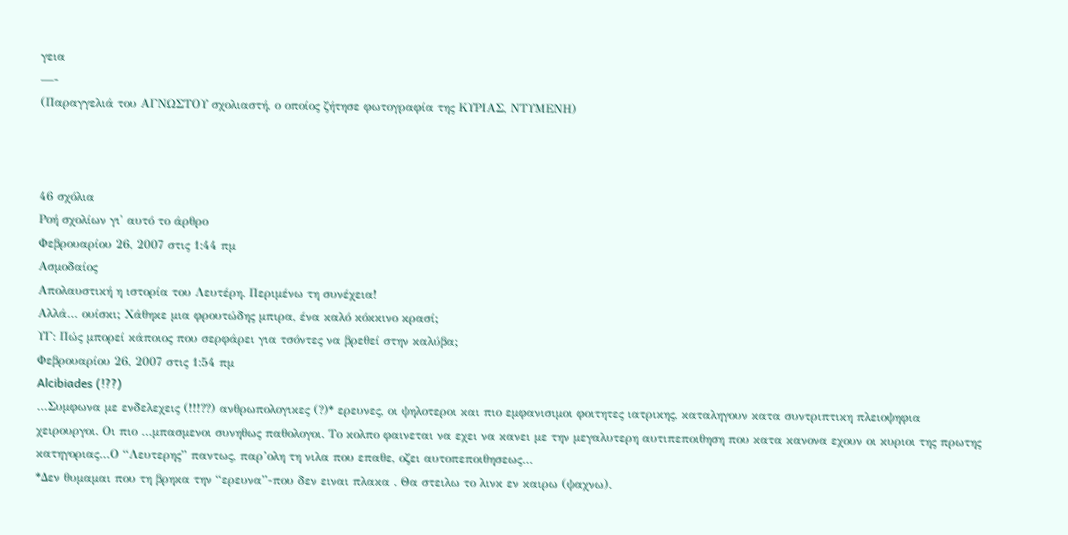γεια
—-
(Παραγγελιά του ΑΓΝΩΣΤΟΥ σχολιαστή, ο οποίος ζήτησε φωτογραφία της ΚΥΡΙΑΣ, ΝΤΥΜΕΝΗ)



46 σχόλια
Ροή σχολίων γι' αυτό το άρθρο
Φεβρουαρίου 26, 2007 στις 1:44 πμ
Ασμοδαίος
Απολαυστική η ιστορία του Λευτέρη. Περιμένω τη συνέχεια!
Αλλά… ουίσκι; Χάθηκε μια φρουτώδης μπιρα, ένα καλό κόκκινο κρασί;
ΥΓ: Πώς μπορεί κάποιος που σερφάρει για τσόντες να βρεθεί στην καλύβα;
Φεβρουαρίου 26, 2007 στις 1:54 πμ
Alcibiades (!??)
…Συμφωνα με ενδελεχεις (!!!??) ανθρωπολογικες (?)* ερευνες, οι ψηλοτεροι και πιο εμφανισιμοι φοιτητες ιατρικης, καταληγουν κατα συντριπτικη πλειοψηφια χειρουργοι. Οι πιο …μπασμενοι συνηθως παθολογοι. Το κολπο φαινεται να εχει να κανει με την μεγαλυτερη αυτιπεποιθηση που κατα κανονα εχουν οι κυριοι της πρωτης κατηγοριας…Ο “Λευτερης” παντως, παρ’ολη τη νιλα που επαθε, οζει αυτοπεποιθησεως…
*Δεν θυμαμαι που τη βρηκα την “ερευνα”-που δεν ειναι πλακα . Θα στειλω το λινκ εν καιρω (ψαχνω).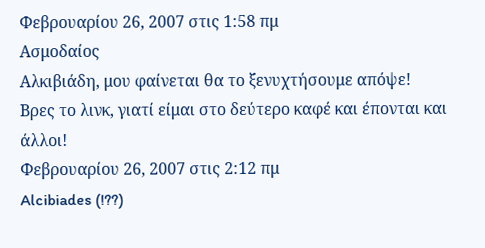Φεβρουαρίου 26, 2007 στις 1:58 πμ
Ασμοδαίος
Αλκιβιάδη, μου φαίνεται θα το ξενυχτήσουμε απόψε!
Βρες το λινκ, γιατί είμαι στο δεύτερο καφέ και έπονται και άλλοι!
Φεβρουαρίου 26, 2007 στις 2:12 πμ
Alcibiades (!??)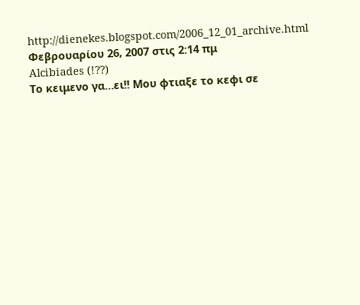http://dienekes.blogspot.com/2006_12_01_archive.html
Φεβρουαρίου 26, 2007 στις 2:14 πμ
Alcibiades (!??)
Το κειμενο γα…ει!! Μου φτιαξε το κεφι σε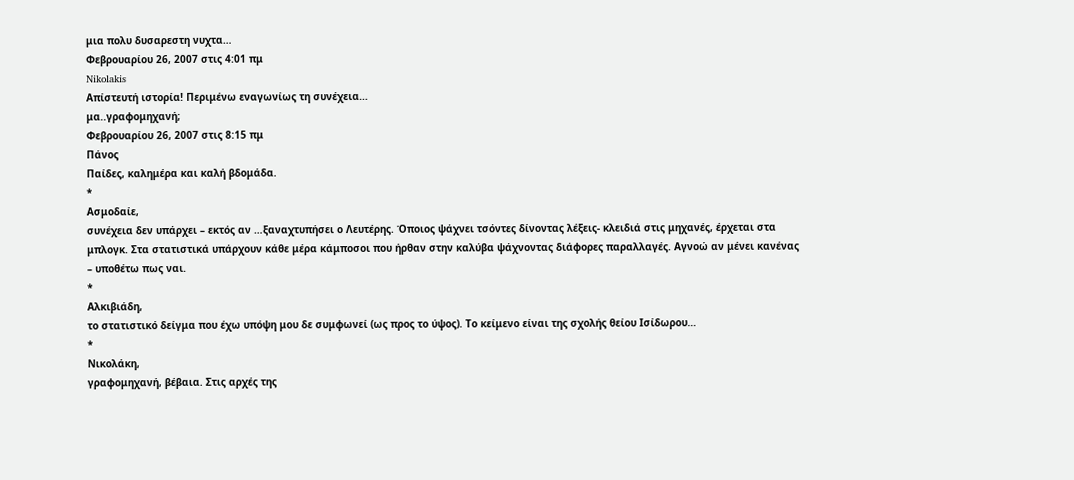μια πολυ δυσαρεστη νυχτα…
Φεβρουαρίου 26, 2007 στις 4:01 πμ
Nikolakis
Απίστευτή ιστορία! Περιμένω εναγωνίως τη συνέχεια…
μα..γραφομηχανή;
Φεβρουαρίου 26, 2007 στις 8:15 πμ
Πάνος
Παίδες, καλημέρα και καλή βδομάδα.
*
Ασμοδαίε,
συνέχεια δεν υπάρχει – εκτός αν …ξαναχτυπήσει ο Λευτέρης. Όποιος ψάχνει τσόντες δίνοντας λέξεις- κλειδιά στις μηχανές, έρχεται στα μπλογκ. Στα στατιστικά υπάρχουν κάθε μέρα κάμποσοι που ήρθαν στην καλύβα ψάχνοντας διάφορες παραλλαγές. Αγνοώ αν μένει κανένας – υποθέτω πως ναι.
*
Αλκιβιάδη,
το στατιστικό δείγμα που έχω υπόψη μου δε συμφωνεί (ως προς το ύψος). Το κείμενο είναι της σχολής θείου Ισίδωρου…
*
Νικολάκη,
γραφομηχανή, βέβαια. Στις αρχές της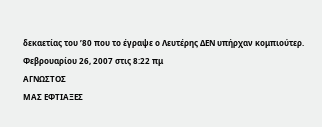δεκαετίας του ’80 που το έγραψε ο Λευτέρης ΔΕΝ υπήρχαν κομπιούτερ.
Φεβρουαρίου 26, 2007 στις 8:22 πμ
ΑΓΝΩΣΤΟΣ
ΜΑΣ ΕΦΤΙΑΞΕΣ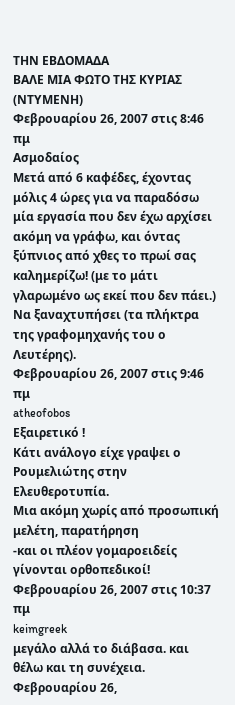ΤΗΝ ΕΒΔΟΜΑΔΑ
ΒΑΛΕ ΜΙΑ ΦΩΤΟ ΤΗΣ ΚΥΡΙΑΣ (ΝΤΥΜΕΝΗ)
Φεβρουαρίου 26, 2007 στις 8:46 πμ
Ασμοδαίος
Μετά από 6 καφέδες, έχοντας μόλις 4 ώρες για να παραδόσω μία εργασία που δεν έχω αρχίσει ακόμη να γράφω, και όντας ξύπνιος από χθες το πρωί σας καλημερίζω! (με το μάτι γλαρωμένο ως εκεί που δεν πάει.)
Να ξαναχτυπήσει (τα πλήκτρα της γραφομηχανής του ο Λευτέρης).
Φεβρουαρίου 26, 2007 στις 9:46 πμ
atheofobos
Eξαιρετικό !
Κάτι ανάλογο είχε γραψει ο Ρουμελιώτης στην Ελευθεροτυπία.
Μια ακόμη χωρίς από προσωπική μελέτη, παρατήρηση
-και οι πλέον γομαροειδείς γίνονται ορθοπεδικοί!
Φεβρουαρίου 26, 2007 στις 10:37 πμ
keimgreek
μεγάλο αλλά το διάβασα. και θέλω και τη συνέχεια.
Φεβρουαρίου 26,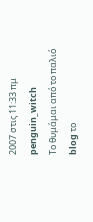2007 στις 11:33 πμ
penguin_witch
Το θυμάμαι από το παλιό blog το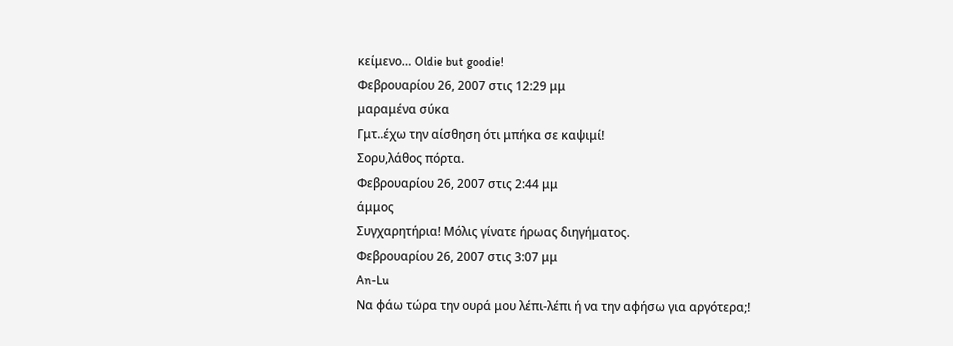κείμενο… Oldie but goodie!
Φεβρουαρίου 26, 2007 στις 12:29 μμ
μαραμένα σύκα
Γμτ..έχω την αίσθηση ότι μπήκα σε καψιμί!
Σορυ,λάθος πόρτα.
Φεβρουαρίου 26, 2007 στις 2:44 μμ
άμμος
Συγχαρητήρια! Μόλις γίνατε ήρωας διηγήματος.
Φεβρουαρίου 26, 2007 στις 3:07 μμ
An-Lu
Να φάω τώρα την ουρά μου λέπι-λέπι ή να την αφήσω για αργότερα;!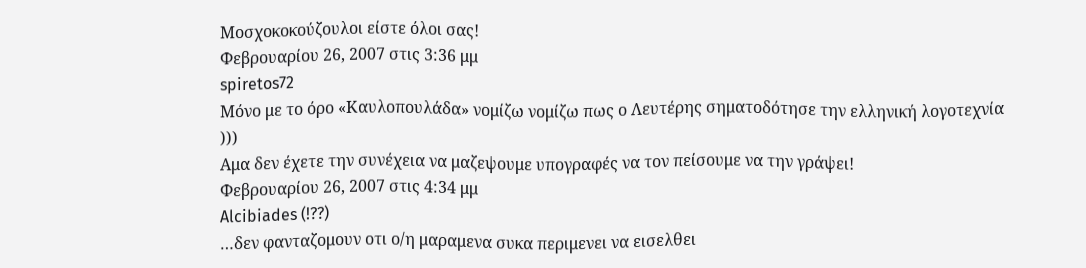Μοσχοκοκούζουλοι είστε όλοι σας!
Φεβρουαρίου 26, 2007 στις 3:36 μμ
spiretos72
Μόνο με το όρο «Καυλοπουλάδα» νομίζω νομίζω πως ο Λευτέρης σηματοδότησε την ελληνική λογοτεχνία
)))
Αμα δεν έχετε την συνέχεια να μαζεψουμε υπογραφές να τον πείσουμε να την γράψει!
Φεβρουαρίου 26, 2007 στις 4:34 μμ
Alcibiades (!??)
…δεν φανταζομουν οτι ο/η μαραμενα συκα περιμενει να εισελθει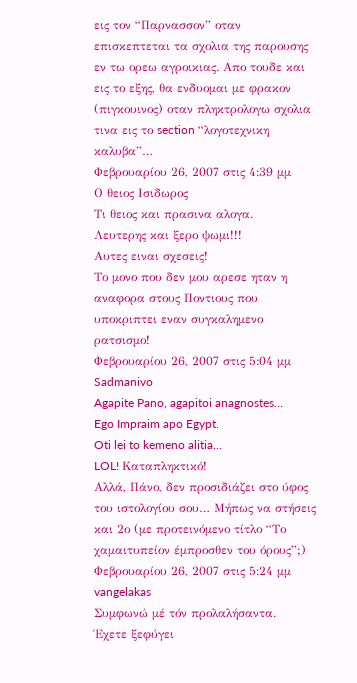εις τον “Παρνασσον” οταν επισκεπτεται τα σχολια της παρουσης εν τω ορεω αγροικιας. Απο τουδε και εις το εξης, θα ενδυομαι με φρακον (πιγκουινος) οταν πληκτρολογω σχολια τινα εις το section “λογοτεχνικη καλυβα”…
Φεβρουαρίου 26, 2007 στις 4:39 μμ
Ο θειος Ισιδωρος
Τι θειος και πρασινα αλογα.
Λευτερης και ξερο ψωμι!!!
Αυτες ειναι σχεσεις!
Το μονο που δεν μου αρεσε ηταν η αναφορα στους Ποντιους που υποκριπτει εναν συγκαλημενο ρατσισμο!
Φεβρουαρίου 26, 2007 στις 5:04 μμ
Sadmanivo
Agapite Pano, agapitoi anagnostes…
Ego Impraim apo Egypt.
Oti lei to kemeno alitia…
LOL! Καταπληκτικό!
Αλλά, Πάνο, δεν προσιδιάζει στο ύφος του ιστολογίου σου… Μήπως να στήσεις και 2ο (με προτεινόμενο τίτλο “Το χαμαιτυπείον έμπροσθεν του όρους”;)
Φεβρουαρίου 26, 2007 στις 5:24 μμ
vangelakas
Συμφωνώ μέ τόν προλαλήσαντα.
Έχετε ξεφύγει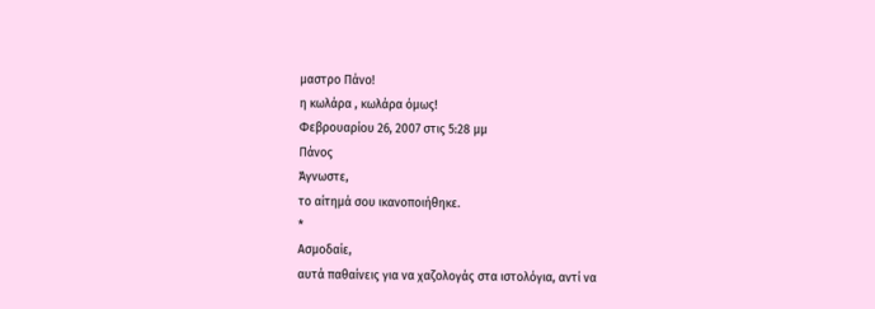μαστρο Πάνο!
η κωλάρα , κωλάρα όμως!
Φεβρουαρίου 26, 2007 στις 5:28 μμ
Πάνος
Άγνωστε,
το αίτημά σου ικανοποιήθηκε.
*
Ασμοδαίε,
αυτά παθαίνεις για να χαζολογάς στα ιστολόγια, αντί να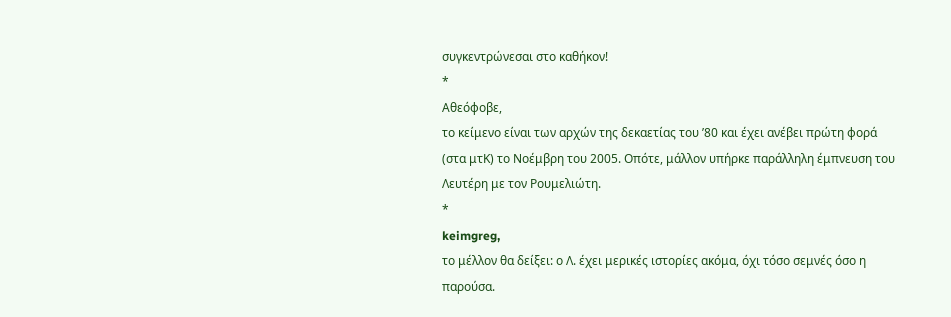συγκεντρώνεσαι στο καθήκον!
*
Αθεόφοβε,
το κείμενο είναι των αρχών της δεκαετίας του ’80 και έχει ανέβει πρώτη φορά (στα μτΚ) το Νοέμβρη του 2005. Οπότε, μάλλον υπήρκε παράλληλη έμπνευση του Λευτέρη με τον Ρουμελιώτη.
*
keimgreg,
το μέλλον θα δείξει: ο Λ. έχει μερικές ιστορίες ακόμα, όχι τόσο σεμνές όσο η παρούσα.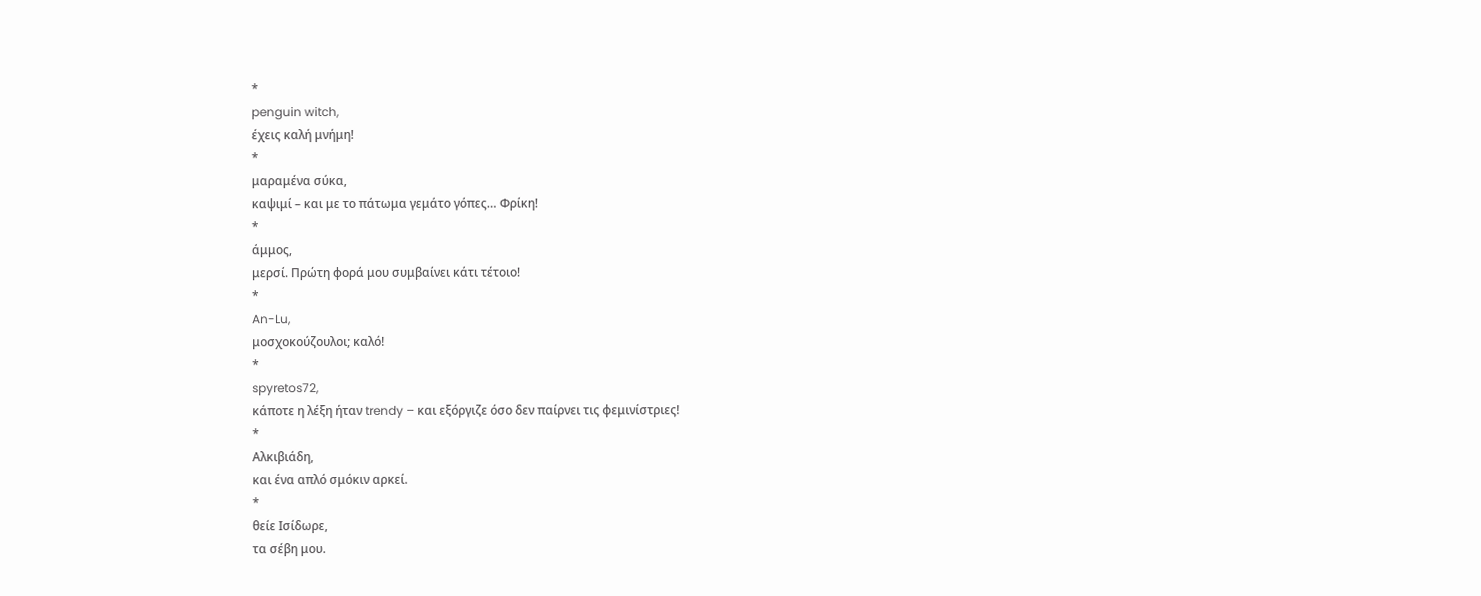*
penguin witch,
έχεις καλή μνήμη!
*
μαραμένα σύκα,
καψιμί – και με το πάτωμα γεμάτο γόπες… Φρίκη!
*
άμμος,
μερσί. Πρώτη φορά μου συμβαίνει κάτι τέτοιο!
*
An-Lu,
μοσχοκούζουλοι; καλό!
*
spyretos72,
κάποτε η λέξη ήταν trendy – και εξόργιζε όσο δεν παίρνει τις φεμινίστριες!
*
Αλκιβιάδη,
και ένα απλό σμόκιν αρκεί.
*
θείε Ισίδωρε,
τα σέβη μου.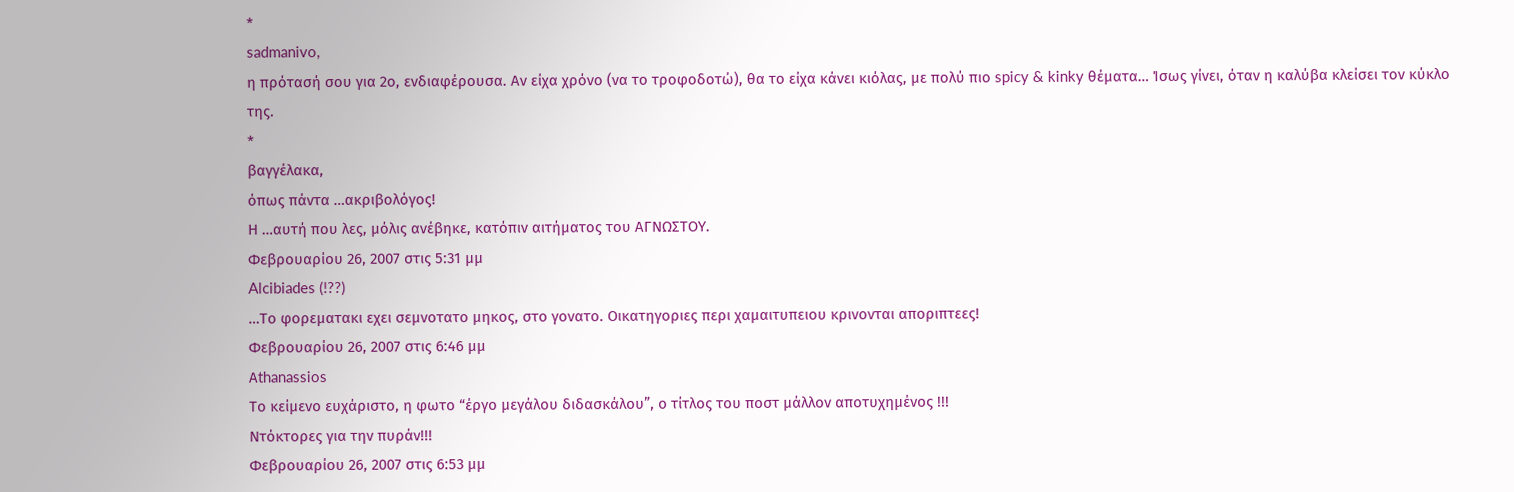*
sadmanivo,
η πρότασή σου για 2ο, ενδιαφέρουσα. Αν είχα χρόνο (να το τροφοδοτώ), θα το είχα κάνει κιόλας, με πολύ πιο spicy & kinky θέματα… Ίσως γίνει, όταν η καλύβα κλείσει τον κύκλο της.
*
βαγγέλακα,
όπως πάντα …ακριβολόγος!
Η …αυτή που λες, μόλις ανέβηκε, κατόπιν αιτήματος του ΑΓΝΩΣΤΟΥ.
Φεβρουαρίου 26, 2007 στις 5:31 μμ
Alcibiades (!??)
…Το φορεματακι εχει σεμνοτατο μηκος, στο γονατο. Οικατηγοριες περι χαμαιτυπειου κρινονται αποριπτεες!
Φεβρουαρίου 26, 2007 στις 6:46 μμ
Αthanassios
Το κείμενο ευχάριστο, η φωτο “έργο μεγάλου διδασκάλου”, ο τίτλος του ποστ μάλλον αποτυχημένος !!!
Ντόκτορες για την πυράν!!!
Φεβρουαρίου 26, 2007 στις 6:53 μμ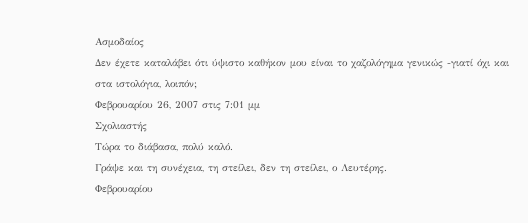Ασμοδαίος
Δεν έχετε καταλάβει ότι ύψιστο καθήκον μου είναι το χαζολόγημα γενικώς -γιατί όχι και στα ιστολόγια, λοιπόν;
Φεβρουαρίου 26, 2007 στις 7:01 μμ
Σχολιαστής
Τώρα το διάβασα, πολύ καλό.
Γράψε και τη συνέχεια, τη στείλει, δεν τη στείλει, ο Λευτέρης.
Φεβρουαρίου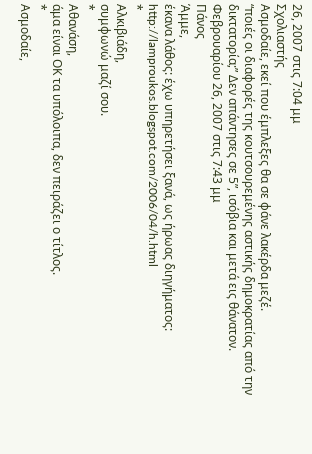26, 2007 στις 7:04 μμ
Σχολιαστής
Aσμοδαίε, εκεί που έμπλεξες θα σε φάνε λακέρδα μεζέ.
“ποιές οι διαφορές της κουτσουρεμένης αστικής δημοκρατίας από την δικτατορία;” Δεν απάντησες σε 5”, ισόβια και μετά εις θάνατον.
Φεβρουαρίου 26, 2007 στις 7:43 μμ
Πάνος
Άμμε,
έκανα λάθος: έχω υπηρετήσει ξανά, ως ήρωας διηγήματος:
http://lamproukos.blogspot.com/2006/04/h.html
*
Αλκιβιάδη,
συμφωνώ μαζί σου.
*
Αθανάση,
άμα είναι ΟΚ τα υπόλοιπα, δεν πειράζει ο τίτλος.
*
Ασμοδαίε,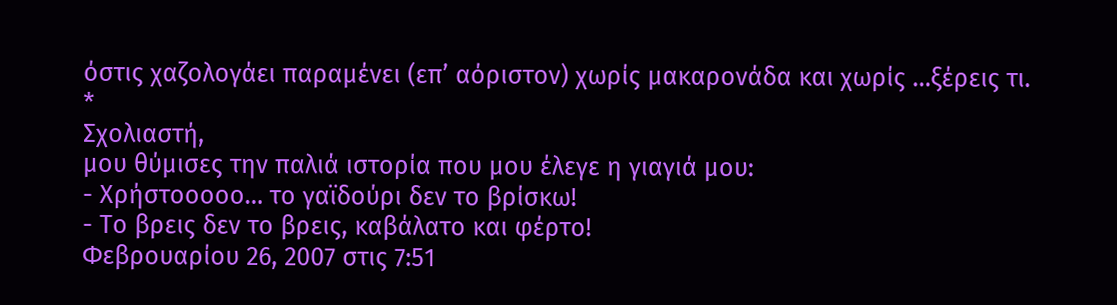όστις χαζολογάει παραμένει (επ’ αόριστον) χωρίς μακαρονάδα και χωρίς …ξέρεις τι.
*
Σχολιαστή,
μου θύμισες την παλιά ιστορία που μου έλεγε η γιαγιά μου:
- Χρήστοοοοο… το γαϊδούρι δεν το βρίσκω!
- Το βρεις δεν το βρεις, καβάλατο και φέρτο!
Φεβρουαρίου 26, 2007 στις 7:51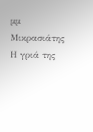μμ
Μικρασιάτης
Η γριά της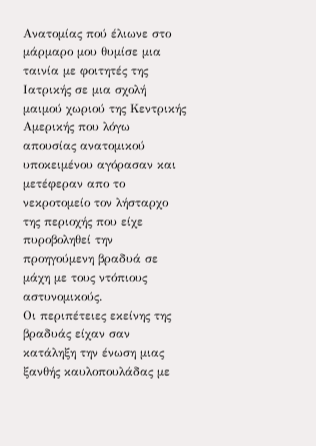Ανατομίας πού έλιωνε στο μάρμαρο μου θυμίσε μια ταινία με φοιτητές της Ιατρικής σε μια σχολή μαιμού χωριού της Κεντρικής Αμερικής που λόγω απουσίας ανατομικού υποκειμένου αγόρασαν και μετέφεραν απο το νεκροτομείο τον λήσταρχο της περιοχής που είχε πυροβοληθεί την προηγούμενη βραδυά σε μάχη με τους ντόπιους αστυνομικούς.
Οι περιπέτειες εκείνης της βραδυάς είχαν σαν κατάληξη την ένωση μιας ξανθής καυλοπουλάδας με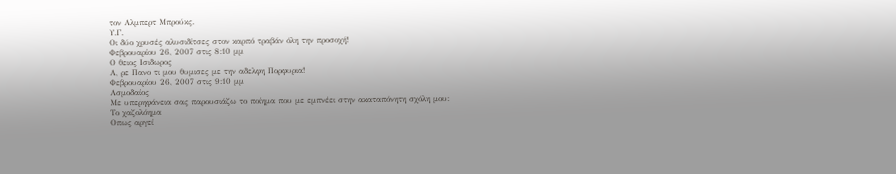τον Αλμπερτ Μπρούκς.
Υ.Γ.
Οι δύο χρυσές αλυσιδίτσες στον καρπό τραβάν όλη την προσοχή!
Φεβρουαρίου 26, 2007 στις 8:10 μμ
Ο θειος Ισιδωρος
Α, ρε Πανο τι μου θυμισες με την αδελφη Πορφυρια!
Φεβρουαρίου 26, 2007 στις 9:10 μμ
Ασμοδαίος
Με υπερηφάνεια σας παρουσιάζω το ποίημα που με εμπνέει στην ακαταπόνητη σχόλη μου:
Το χαζολόημα
Οπως αργεί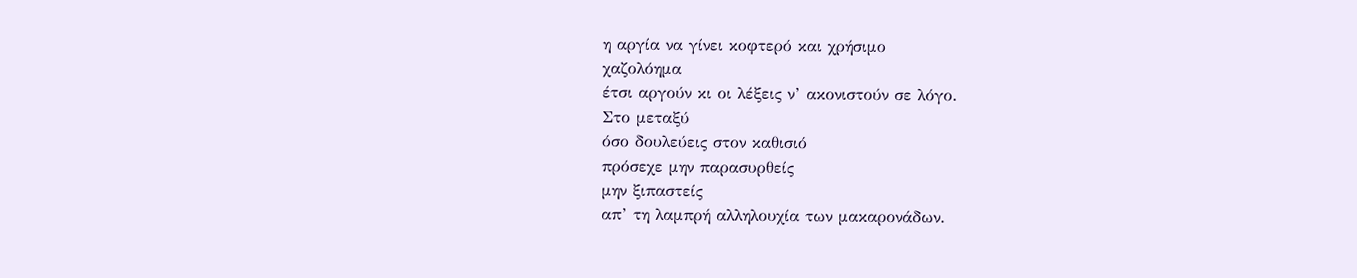η αργία να γίνει κοφτερό και χρήσιμο
χαζολόημα
έτσι αργούν κι οι λέξεις ν’ ακονιστούν σε λόγο.
Στο μεταξύ
όσο δουλεύεις στον καθισιό
πρόσεχε μην παρασυρθείς
μην ξιπαστείς
απ’ τη λαμπρή αλληλουχία των μακαρονάδων.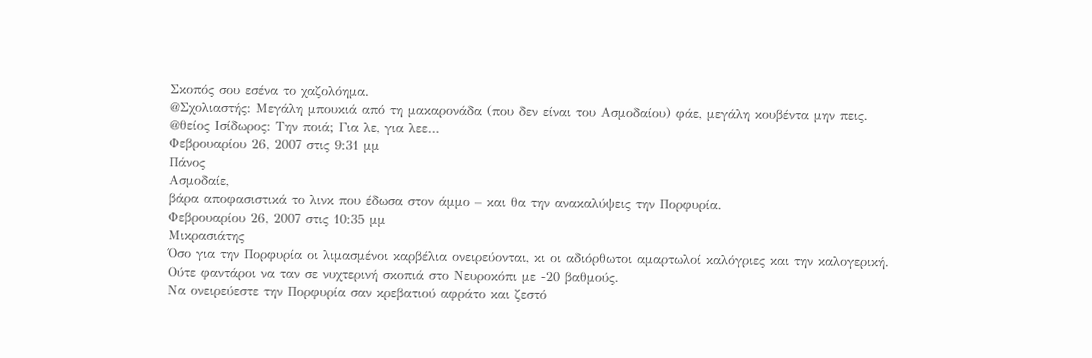Σκοπός σου εσένα το χαζολόημα.
@Σχολιαστής: Μεγάλη μπουκιά από τη μακαρονάδα (που δεν είναι του Ασμοδαίου) φάε, μεγάλη κουβέντα μην πεις.
@θείος Ισίδωρος: Την ποιά; Για λε, για λεε…
Φεβρουαρίου 26, 2007 στις 9:31 μμ
Πάνος
Ασμοδαίε,
βάρα αποφασιστικά το λινκ που έδωσα στον άμμο – και θα την ανακαλύψεις την Πορφυρία.
Φεβρουαρίου 26, 2007 στις 10:35 μμ
Μικρασιάτης
Όσο για την Πορφυρία οι λιμασμένοι καρβέλια ονειρεύονται, κι οι αδιόρθωτοι αμαρτωλοί καλόγριες και την καλογερική.
Ούτε φαντάροι να ταν σε νυχτερινή σκοπιά στο Νευροκόπι με -20 βαθμούς.
Να ονειρεύεστε την Πορφυρία σαν κρεβατιού αφράτο και ζεστό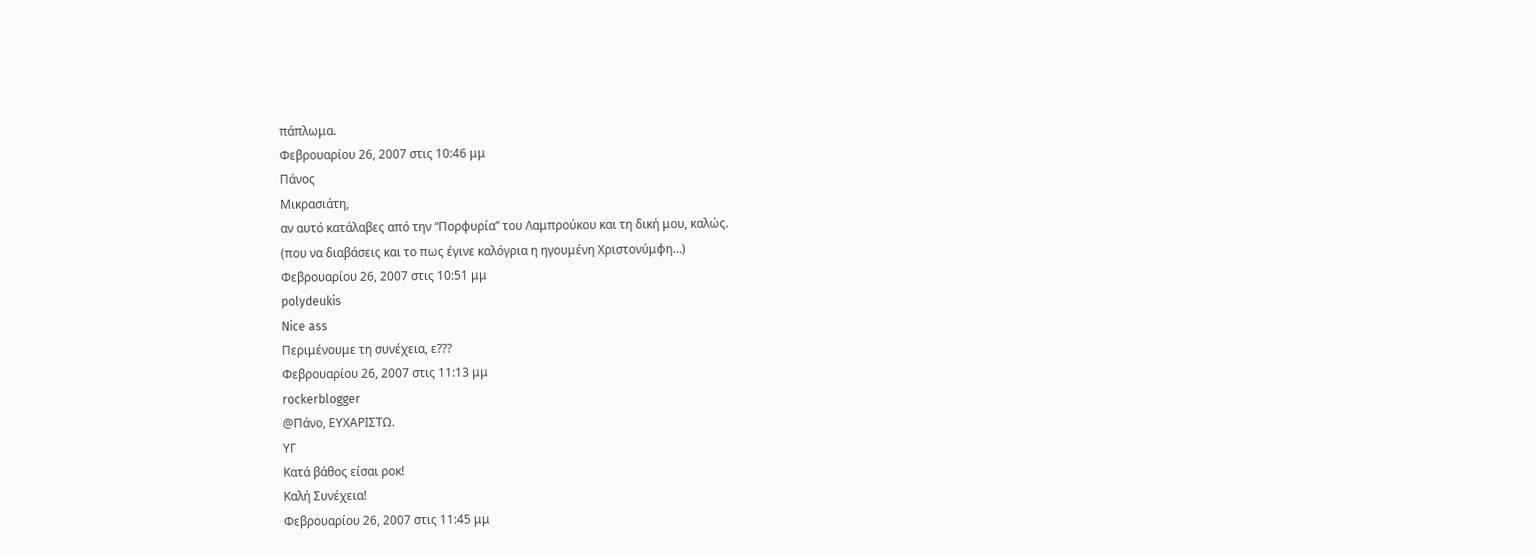πάπλωμα.
Φεβρουαρίου 26, 2007 στις 10:46 μμ
Πάνος
Μικρασιάτη,
αν αυτό κατάλαβες από την “Πορφυρία” του Λαμπρούκου και τη δική μου, καλώς.
(που να διαβάσεις και το πως έγινε καλόγρια η ηγουμένη Χριστονύμφη…)
Φεβρουαρίου 26, 2007 στις 10:51 μμ
polydeukis
Nice ass
Περιμένουμε τη συνέχεια, ε???
Φεβρουαρίου 26, 2007 στις 11:13 μμ
rockerblogger
@Πάνο, ΕΥΧΑΡΙΣΤΩ.
ΥΓ
Κατά βάθος είσαι ροκ!
Καλή Συνέχεια!
Φεβρουαρίου 26, 2007 στις 11:45 μμ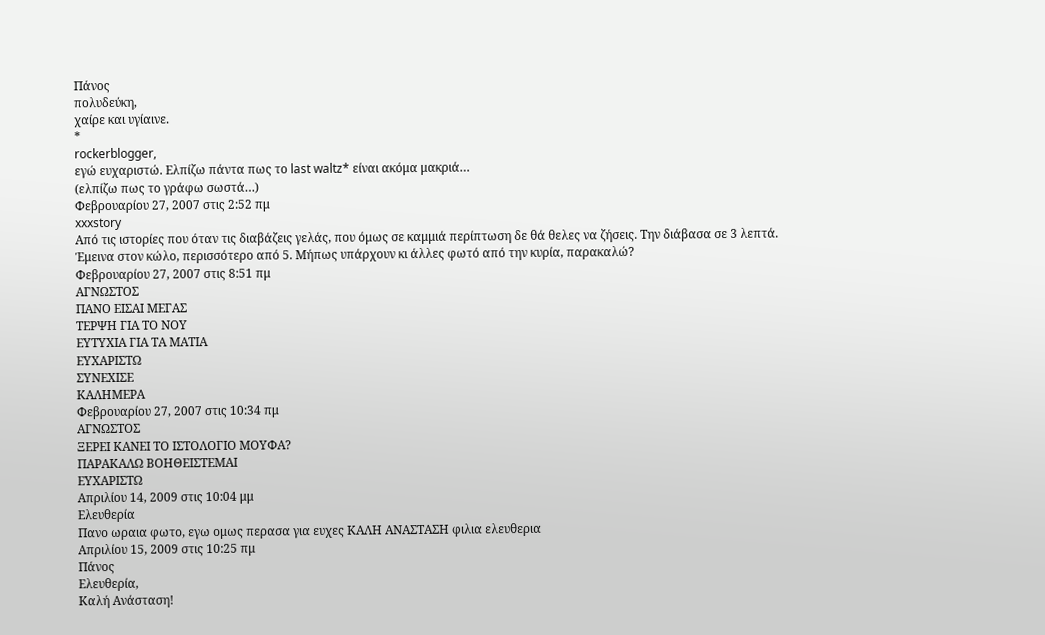Πάνος
πολυδεύκη,
χαίρε και υγίαινε.
*
rockerblogger,
εγώ ευχαριστώ. Ελπίζω πάντα πως το last waltz* είναι ακόμα μακριά…
(ελπίζω πως το γράφω σωστά…)
Φεβρουαρίου 27, 2007 στις 2:52 πμ
xxxstory
Από τις ιστορίες που όταν τις διαβάζεις γελάς, που όμως σε καμμιά περίπτωση δε θά θελες να ζήσεις. Την διάβασα σε 3 λεπτά.
Έμεινα στον κώλο, περισσότερο από 5. Μήπως υπάρχουν κι άλλες φωτό από την κυρία, παρακαλώ?
Φεβρουαρίου 27, 2007 στις 8:51 πμ
ΑΓΝΩΣΤΟΣ
ΠΑΝΟ ΕΙΣΑΙ ΜΕΓΑΣ
ΤΕΡΨΗ ΓΙΑ ΤΟ ΝΟΥ
ΕΥΤΥΧΙΑ ΓΙΑ ΤΑ ΜΑΤΙΑ
ΕΥΧΑΡΙΣΤΩ
ΣΥΝΕΧΙΣΕ
ΚΑΛΗΜΕΡΑ
Φεβρουαρίου 27, 2007 στις 10:34 πμ
ΑΓΝΩΣΤΟΣ
ΞΕΡΕΙ ΚΑΝΕΙ ΤΟ ΙΣΤΟΛΟΓΙΟ ΜΟΥΦΑ?
ΠΑΡΑΚΑΛΩ ΒΟΗΘΕΙΣΤΕΜΑΙ
ΕΥΧΑΡΙΣΤΩ
Απριλίου 14, 2009 στις 10:04 μμ
Ελευθερία
Πανο ωραια φωτο, εγω ομως περασα για ευχες ΚΑΛΗ ΑΝΑΣΤΑΣΗ φιλια ελευθερια
Απριλίου 15, 2009 στις 10:25 πμ
Πάνος
Ελευθερία,
Καλή Ανάσταση!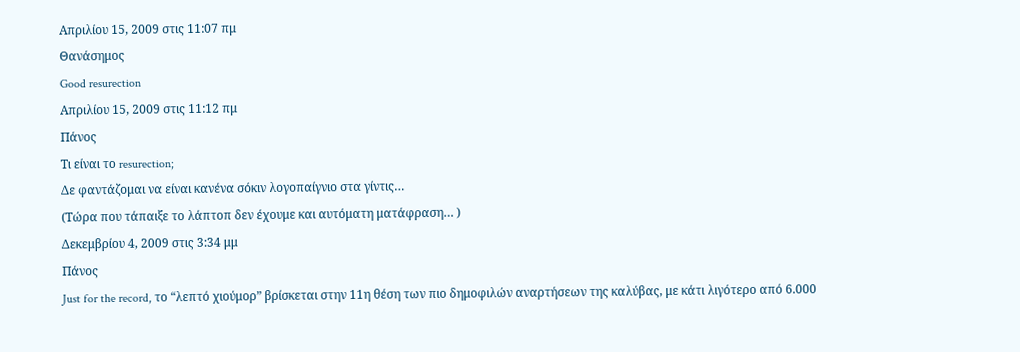Απριλίου 15, 2009 στις 11:07 πμ
Θανάσημος
Good resurection
Απριλίου 15, 2009 στις 11:12 πμ
Πάνος
Τι είναι το resurection;
Δε φαντάζομαι να είναι κανένα σόκιν λογοπαίγνιο στα γίντις…
(Τώρα που τάπαιξε το λάπτοπ δεν έχουμε και αυτόματη ματάφραση… )
Δεκεμβρίου 4, 2009 στις 3:34 μμ
Πάνος
Just for the record, το “λεπτό χιούμορ” βρίσκεται στην 11η θέση των πιο δημοφιλών αναρτήσεων της καλύβας, με κάτι λιγότερο από 6.000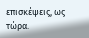επισκέψεις, ως τώρα.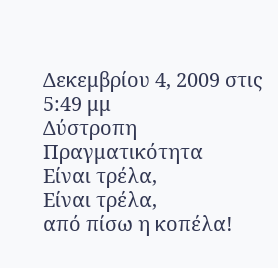Δεκεμβρίου 4, 2009 στις 5:49 μμ
Δύστροπη Πραγματικότητα
Είναι τρέλα,
Είναι τρέλα,
από πίσω η κοπέλα!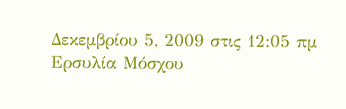Δεκεμβρίου 5, 2009 στις 12:05 πμ
Ερσυλία Μόσχου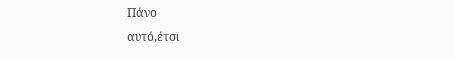Πάνο
αυτό,έτσι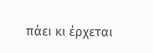πάει κι έρχεται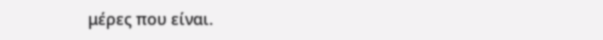μέρες που είναι.